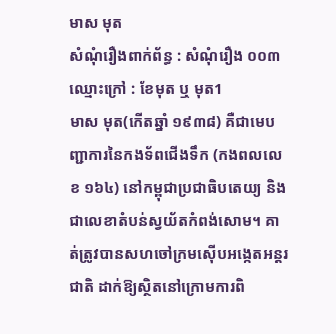មាស មុត
សំណុំរឿងពាក់ព័ន្ធ : សំណុំរឿង ០០៣
ឈ្មោះក្រៅ : ខែមុត ឬ មុត1
មាស មុត(កើតឆ្នាំ ១៩៣៨) គឺជាមេបញ្ជាការនៃកងទ័ពជើងទឹក (កងពលលេខ ១៦៤) នៅកម្ពុជាប្រជាធិបតេយ្យ និងជាលេខាតំបន់ស្វយ័តកំពង់សោម។ គាត់ត្រូវបានសហចៅក្រមស៊ើបអង្កេតអន្តរជាតិ ដាក់ឱ្យស្ថិតនៅក្រោមការពិ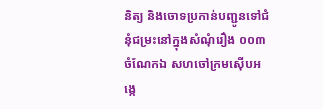និត្យ និងចោទប្រកាន់បញ្ជូនទៅជំនុំជម្រះនៅក្នុងសំណុំរឿង ០០៣ ចំណែកឯ សហចៅក្រមស៊ើបអង្កេ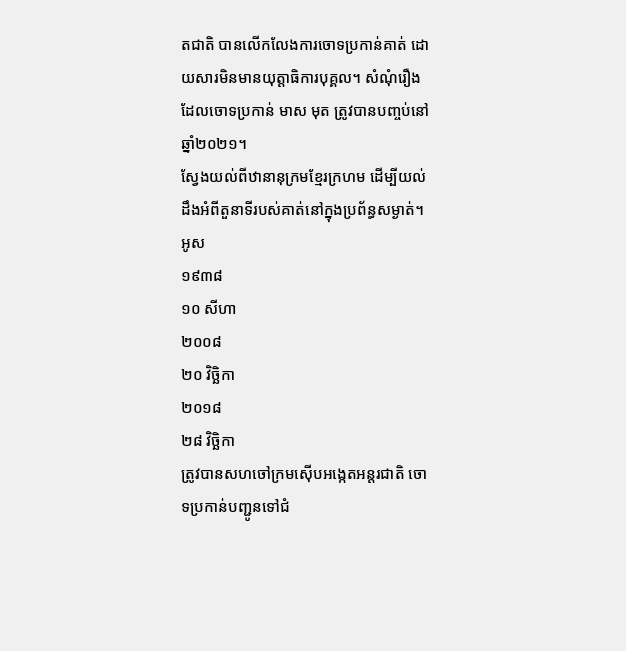តជាតិ បានលើកលែងការចោទប្រកាន់គាត់ ដោយសារមិនមានយុត្តាធិការបុគ្គល។ សំណុំរឿងដែលចោទប្រកាន់ មាស មុត ត្រូវបានបញ្ចប់នៅឆ្នាំ២០២១។
ស្វែងយល់ពីឋានានុក្រមខ្មែរក្រហម ដើម្បីយល់ដឹងអំពីតួនាទីរបស់គាត់នៅក្នុងប្រព័ន្ធសម្ងាត់។
អូស
១៩៣៨
១០ សីហា
២០០៨
២០ វិច្ឆិកា
២០១៨
២៨ វិច្ឆិកា
ត្រូវបានសហចៅក្រមស៊ើបអង្កេតអន្តរជាតិ ចោទប្រកាន់បញ្ជូនទៅជំ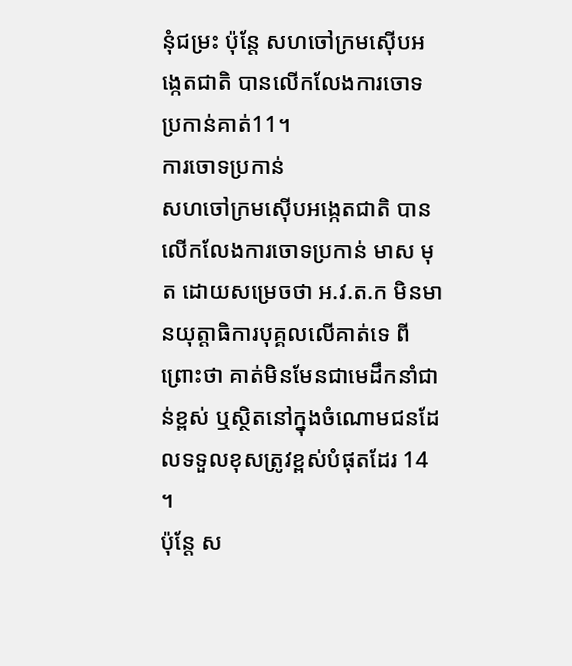នុំជម្រះ ប៉ុន្តែ សហចៅក្រមស៊ើបអង្កេតជាតិ បានលើកលែងការចោទប្រកាន់គាត់11។
ការចោទប្រកាន់
សហចៅក្រមស៊ើបអង្កេតជាតិ បានលើកលែងការចោទប្រកាន់ មាស មុត ដោយសម្រេចថា អ.វ.ត.ក មិនមានយុត្តាធិការបុគ្គលលើគាត់ទេ ពីព្រោះថា គាត់មិនមែនជាមេដឹកនាំជាន់ខ្ពស់ ឬស្ថិតនៅក្នុងចំណោមជនដែលទទួលខុសត្រូវខ្ពស់បំផុតដែរ 14 ។
ប៉ុន្តែ ស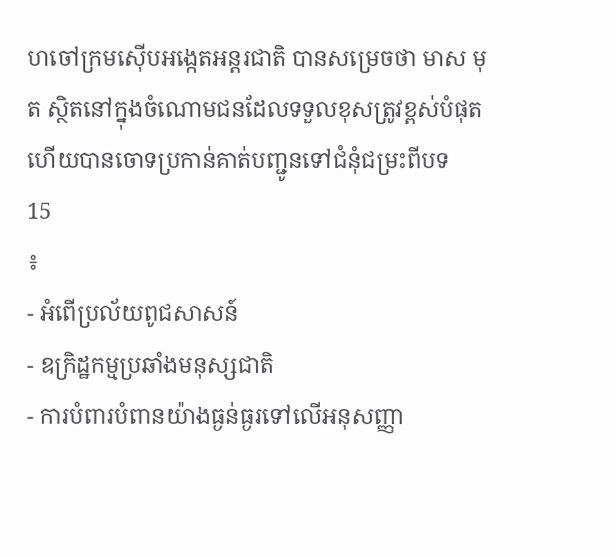ហចៅក្រមស៊ើបអង្កេតអន្តរជាតិ បានសម្រេចថា មាស មុត ស្ថិតនៅក្នុងចំណោមជនដែលទទួលខុសត្រូវខ្ពស់បំផុត ហើយបានចោទប្រកាន់គាត់បញ្ជូនទៅជំនុំជម្រះពីបទ
15
៖
- អំពើប្រល័យពូជសាសន៍
- ឧក្រិដ្ឋកម្មប្រឆាំងមនុស្សជាតិ
- ការបំពារបំពានយ៉ាងធ្ងន់ធ្ងរទៅលើអនុសញ្ញា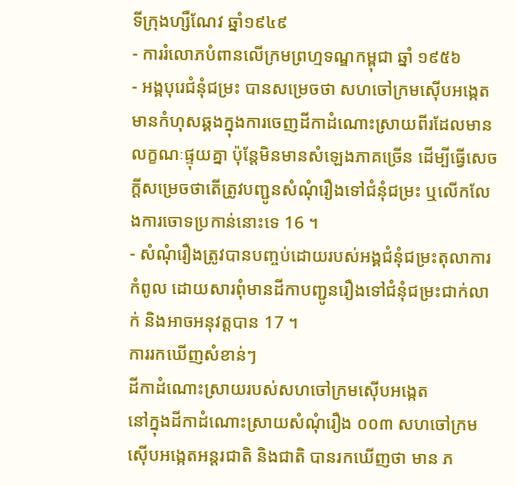ទីក្រុងហ្សឺណែវ ឆ្នាំ១៩៤៩
- ការរំលោភបំពានលើក្រមព្រហ្មទណ្ឌកម្ពុជា ឆ្នាំ ១៩៥៦
- អង្គបុរេជំនុំជម្រះ បានសម្រេចថា សហចៅក្រមស៊ើបអង្កេតមានកំហុសឆ្គងក្នុងការចេញដីកាដំណោះស្រាយពីរដែលមានលក្ខណៈផ្ទុយគ្នា ប៉ុន្តែមិនមានសំឡេងភាគច្រើន ដើម្បីធ្វើសេចក្តីសម្រេចថាតើត្រូវបញ្ជូនសំណុំរឿងទៅជំនុំជម្រះ ឬលើកលែងការចោទប្រកាន់នោះទេ 16 ។
- សំណុំរឿងត្រូវបានបញ្ចប់ដោយរបស់អង្គជំនុំជម្រះតុលាការកំពូល ដោយសារពុំមានដីកាបញ្ជូនរឿងទៅជំនុំជម្រះជាក់លាក់ និងអាចអនុវត្តបាន 17 ។
ការរកឃើញសំខាន់ៗ
ដីកាដំណោះស្រាយរបស់សហចៅក្រមស៊ើបអង្កេត
នៅក្នុងដីកាដំណោះស្រាយសំណុំរឿង ០០៣ សហចៅក្រមស៊ើបអង្កេតអន្តរជាតិ និងជាតិ បានរកឃើញថា មាន ភ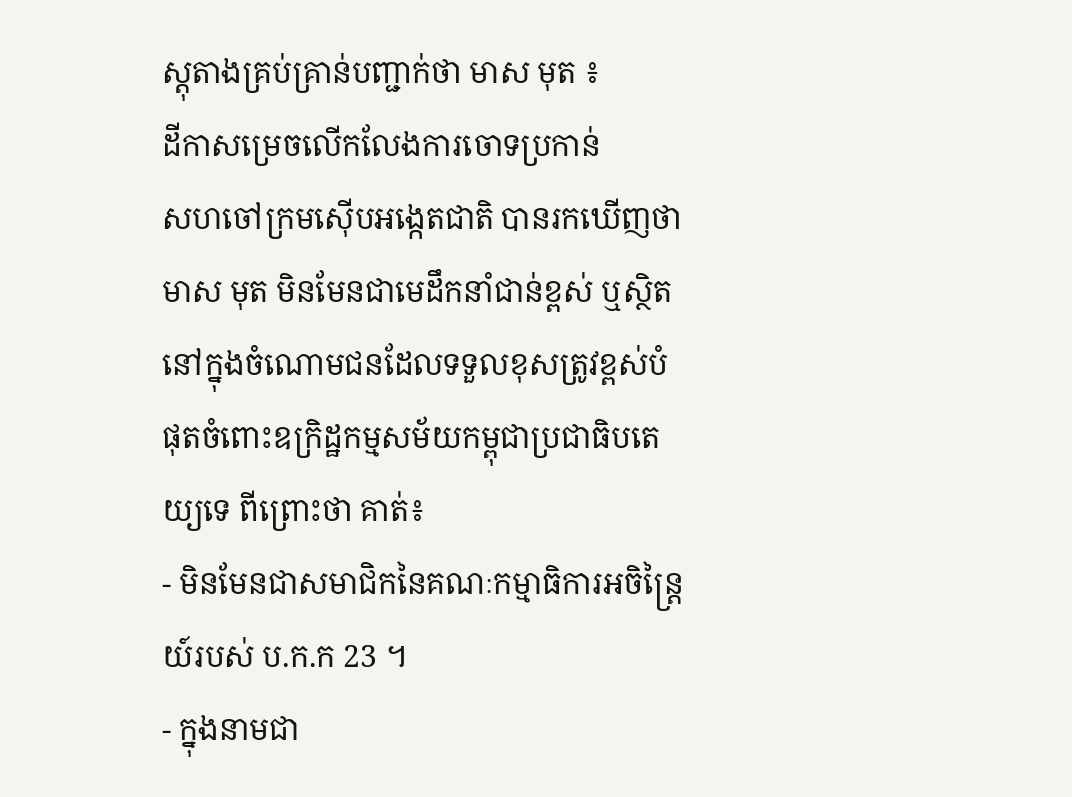ស្តុតាងគ្រប់គ្រាន់បញ្ជាក់ថា មាស មុត ៖
ដីកាសម្រេចលើកលែងការចោទប្រកាន់
សហចៅក្រមស៊ើបអង្កេតជាតិ បានរកឃើញថា មាស មុត មិនមែនជាមេដឹកនាំជាន់ខ្ពស់ ឬស្ថិតនៅក្នុងចំណោមជនដែលទទួលខុសត្រូវខ្ពស់បំផុតចំពោះឧក្រិដ្ឋកម្មសម័យកម្ពុជាប្រជាធិបតេយ្យទេ ពីព្រោះថា គាត់៖
- មិនមែនជាសមាជិកនៃគណៈកម្មាធិការអចិន្ត្រៃយ៍របស់ ប.ក.ក 23 ។
- ក្នុងនាមជា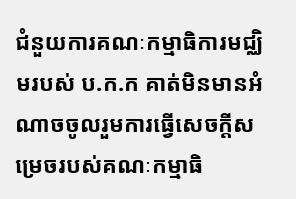ជំនួយការគណៈកម្មាធិការមជ្ឈិមរបស់ ប.ក.ក គាត់មិនមានអំណាចចូលរួមការធ្វើសេចក្តីសម្រេចរបស់គណៈកម្មាធិ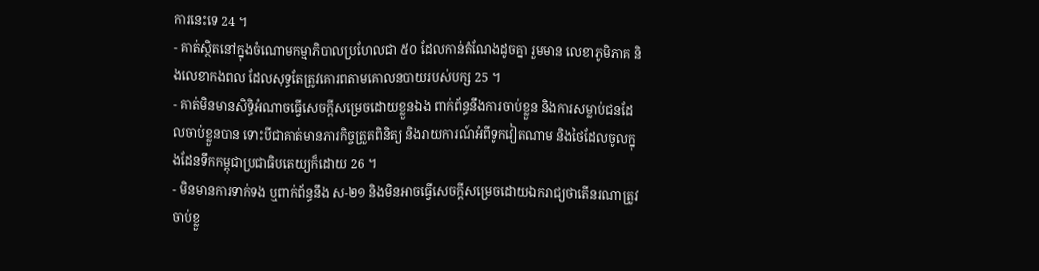ការនេះទេ 24 ។
- គាត់ស្ថិតនៅក្នុងចំណោមកម្មាភិបាលប្រហែលជា ៥០ ដែលកាន់តំណែងដូចគ្នា រួមមាន លេខាភូមិភាគ និងលេខាកងពល ដែលសុទ្ធតែត្រូវគោរពតាមគោលនបាយរបស់បក្ស 25 ។
- គាត់មិនមានសិទ្ធិអំណាចធ្វើសេចក្តីសម្រេចដោយខ្លួនឯង ពាក់ព័ន្ធនឹងការចាប់ខ្លួន និងការសម្លាប់ជនដែលចាប់ខ្លួនបាន ទោះបីជាគាត់មានភារកិច្ចត្រួតពិនិត្យ និងរាយការណ៍អំពីទូកវៀតណាម និងថៃដែលចូលក្នុងដែនទឹកកម្ពុជាប្រជាធិបតេយ្យក៏ដោយ 26 ។
- មិនមានការទាក់ទង ឬពាក់ព័ន្ធនឹង ស-២១ និងមិនអាចធ្វើសេចក្តីសម្រេចដោយឯករាជ្យថាតើនរណាត្រូវចាប់ខ្លួ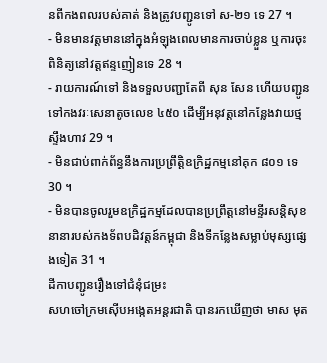នពីកងពលរបស់គាត់ និងត្រូវបញ្ជូនទៅ ស-២១ ទេ 27 ។
- មិនមានវត្តមាននៅក្នុងអំឡុងពេលមានការចាប់ខ្លួន ឬការចុះពិនិត្យនៅវត្តឥន្ទញៀនទេ 28 ។
- រាយការណ៍ទៅ និងទទួលបញ្ជាតែពី សុន សែន ហើយបញ្ជូនទៅកងវរៈសេនាតូចលេខ ៤៥០ ដើម្បីអនុវត្តនៅកន្លែងវាយថ្មស្ទឹងហាវ 29 ។
- មិនជាប់ពាក់ព័ន្ធនឹងការប្រព្រឹត្តិឧក្រិដ្ឋកម្មនៅគុក ៨០១ ទេ 30 ។
- មិនបានចូលរួមឧក្រិដ្ឋកម្មដែលបានប្រព្រឹត្តនៅមន្ទីរសន្តិសុខនានារបស់កងទ័ពបដិវត្តន៍កម្ពុជា និងទីកន្លែងសម្លាប់មុស្សផ្សេងទៀត 31 ។
ដីកាបញ្ជូនរឿងទៅជំនុំជម្រះ
សហចៅក្រមស៊ើបអង្កេតអន្តរជាតិ បានរកឃើញថា មាស មុត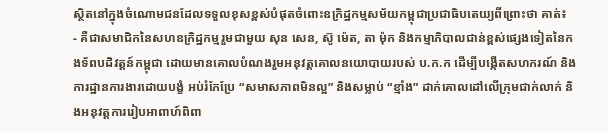ស្ថិតនៅក្នុងចំណោមជនដែលទទួលខុសខ្ពស់បំផុតចំពោះឧក្រិដ្ឋកម្មសម័យកម្ពុជាប្រជាធិបតេយ្យពីព្រោះថា គាត់៖
- គឺជាសមាជិកនៃសហឧក្រិដ្ឋកម្មរួមជាមួយ សុន សេន, ស៊ូ ម៉េត, តា ម៉ុក និងកម្មាភិបាលជាន់ខ្ពស់ផ្សេងទៀតនៃកងទ័ពបដិវត្តន៍កម្ពុជា ដោយមានគោលបំណងរួមអនុវត្តគោលនយោបាយរបស់ ប.ក.ក ដើម្បីបង្កើតសហករណ៍ និងការដ្ឋានការងារដោយបង្ខំ អប់រំកែប្រែ “សមាសភាពមិនល្អ” និងសម្លាប់ “ខ្មាំង” ដាក់គោលដៅលើក្រុមជាក់លាក់ និងអនុវត្តការរៀបអាពាហ៍ពិពា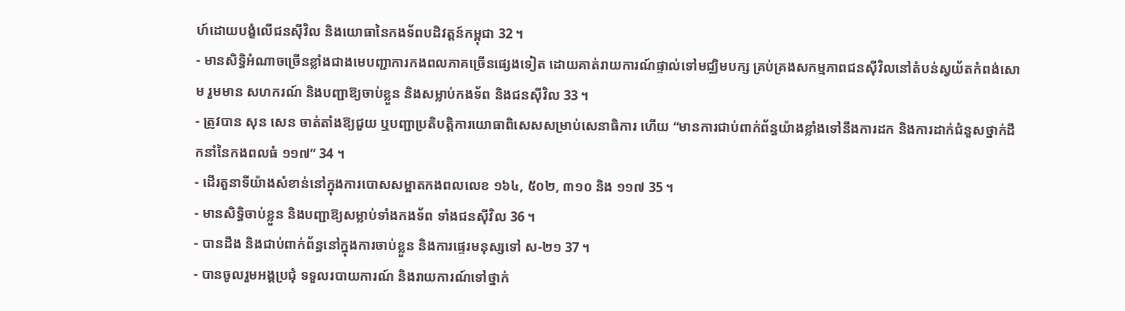ហ៍ដោយបង្ខំលើជនស៊ីវិល និងយោធានៃកងទ័ពបដិវត្តន៍កម្ពុជា 32 ។
- មានសិទ្ធិអំណាចច្រើនខ្លាំងជាងមេបញ្ជាការកងពលភាគច្រើនផ្សេងទៀត ដោយគាត់រាយការណ៍ផ្ទាល់ទៅមជ្ឈិមបក្ស គ្រប់គ្រងសកម្មភាពជនស៊ីវិលនៅតំបន់ស្វយ័តកំពង់សោម រួមមាន សហករណ៍ និងបញ្ជាឱ្យចាប់ខ្លួន និងសម្លាប់កងទ័ព និងជនស៊ីវិល 33 ។
- ត្រូវបាន សុន សេន ចាត់តាំងឱ្យជួយ ឬបញ្ជាប្រតិបត្តិការយោធាពិសេសសម្រាប់សេនាធិការ ហើយ “មានការជាប់ពាក់ព័ន្ធយ៉ាងខ្លាំងទៅនឹងការដក និងការដាក់ជំនួសថ្នាក់ដឹកនាំនៃកងពលធំ ១១៧” 34 ។
- ដើរតួនាទីយ៉ាងសំខាន់នៅក្នុងការបោសសម្អាតកងពលលេខ ១៦៤, ៥០២, ៣១០ និង ១១៧ 35 ។
- មានសិទ្ធិចាប់ខ្លួន និងបញ្ជាឱ្យសម្លាប់ទាំងកងទ័ព ទាំងជនស៊ីវិល 36 ។
- បានដឹង និងជាប់ពាក់ព័ន្ធនៅក្នុងការចាប់ខ្លួន និងការផ្ទេរមនុស្សទៅ ស-២១ 37 ។
- បានចូលរួមអង្គប្រជុំ ទទួលរបាយការណ៍ និងរាយការណ៍ទៅថ្នាក់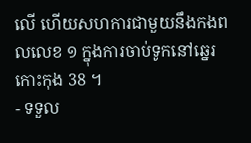លើ ហើយសហការជាមួយនឹងកងពលលេខ ១ ក្នុងការចាប់ទូកនៅឆ្នេរកោះកុង 38 ។
- ទទួល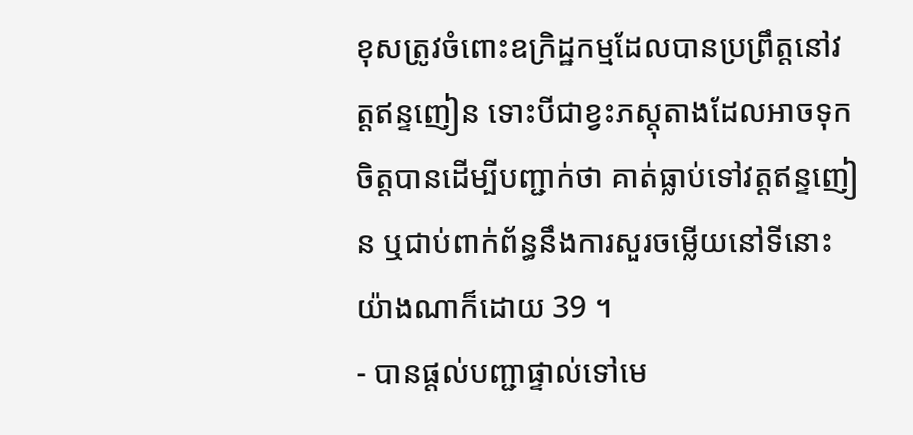ខុសត្រូវចំពោះឧក្រិដ្ឋកម្មដែលបានប្រព្រឹត្តនៅវត្តឥន្ទញៀន ទោះបីជាខ្វះភស្តុតាងដែលអាចទុកចិត្តបានដើម្បីបញ្ជាក់ថា គាត់ធ្លាប់ទៅវត្តឥន្ទញៀន ឬជាប់ពាក់ព័ន្ធនឹងការសួរចម្លើយនៅទីនោះយ៉ាងណាក៏ដោយ 39 ។
- បានផ្តល់បញ្ជាផ្ទាល់ទៅមេ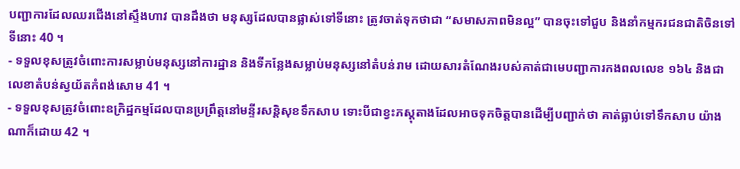បញ្ជាការដែលឈរជើងនៅស្ទឹងហាវ បានដឹងថា មនុស្សដែលបានផ្លាស់ទៅទីនោះ ត្រូវចាត់ទុកថាជា “សមាសភាពមិនល្អ” បានចុះទៅជួប និងនាំកម្មករជនជាតិចិនទៅទីនោះ 40 ។
- ទទួលខុសត្រូវចំពោះការសម្លាប់មនុស្សនៅការដ្ឋាន និងទីកន្លែងសម្លាប់មនុស្សនៅតំបន់រាម ដោយសារតំណែងរបស់គាត់ជាមេបញ្ជាការកងពលលេខ ១៦៤ និងជាលេខាតំបន់ស្វយ័តកំពង់សោម 41 ។
- ទទួលខុសត្រូវចំពោះឧក្រិដ្ឋកម្មដែលបានប្រព្រឹត្តនៅមន្ទីរសន្តិសុខទឹកសាប ទោះបីជាខ្វះភស្តុតាងដែលអាចទុកចិត្តបានដើម្បីបញ្ជាក់ថា គាត់ធ្លាប់ទៅទឹកសាប យ៉ាងណាក៏ដោយ 42 ។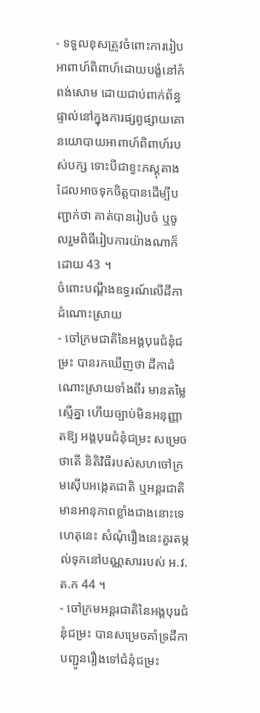- ទទួលខុសត្រូវចំពោះការរៀបអាពាហ៍ពិពាហ៍ដោយបង្ខំនៅកំពង់សោម ដោយជាប់ពាក់ព័ន្ធផ្ទាល់នៅក្នុងការផ្សព្វផ្សាយគោនយោបាយអាពាហ៍ពិពាហ៍របស់បក្ស ទោះបីជាខ្វះភស្តុតាងដែលអាចទុកចិត្តបានដើម្បីបញ្ជាក់ថា គាត់បានរៀបចំ ឬចូលរួមពិធីរៀបការយ៉ាងណាក៏ដោយ 43 ។
ចំពោះបណ្តឹងឧទ្ធរណ៍លើដីកាដំណោះស្រាយ
- ចៅក្រមជាតិនៃអង្គបុរេជំនុំជម្រះ បានរកឃើញថា ដីកាដំណោះស្រាយទាំងពីរ មានតម្លៃស្មើគ្នា ហើយច្បាប់មិនអនុញ្ញាតឱ្យ អង្គបុរេជំនុំជម្រះ សម្រេចថាតើ និតិវិធីរបស់សហចៅក្រមស៊ើបអង្កេតជាតិ ឬអន្តរជាតិ មានអានុភាពខ្លាំងជាងនោះទេ ហេតុនេះ សំណុំរឿងនេះគួរតម្កល់ទុកនៅបណ្ណសាររបស់ អ.វ.ត.ក 44 ។
- ចៅក្រមអន្តរជាតិនៃអង្គបុរេជំនុំជម្រះ បានសម្រេចគាំទ្រដីកាបញ្ជូនរឿងទៅជំនុំជម្រះ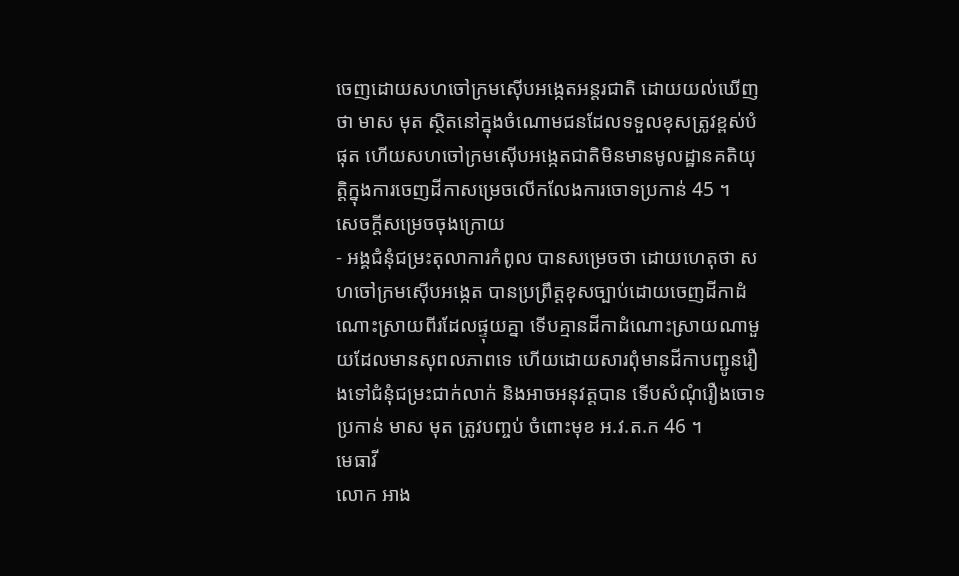ចេញដោយសហចៅក្រមស៊ើបអង្កេតអន្តរជាតិ ដោយយល់ឃើញថា មាស មុត ស្ថិតនៅក្នុងចំណោមជនដែលទទួលខុសត្រូវខ្ពស់បំផុត ហើយសហចៅក្រមស៊ើបអង្កេតជាតិមិនមានមូលដ្ឋានគតិយុត្តិក្នុងការចេញដីកាសម្រេចលើកលែងការចោទប្រកាន់ 45 ។
សេចក្តីសម្រេចចុងក្រោយ
- អង្គជំនុំជម្រះតុលាការកំពូល បានសម្រេចថា ដោយហេតុថា សហចៅក្រមស៊ើបអង្កេត បានប្រព្រឹត្តខុសច្បាប់ដោយចេញដីកាដំណោះស្រាយពីរដែលផ្ទុយគ្នា ទើបគ្មានដីកាដំណោះស្រាយណាមួយដែលមានសុពលភាពទេ ហើយដោយសារពុំមានដីកាបញ្ជូនរឿងទៅជំនុំជម្រះជាក់លាក់ និងអាចអនុវត្តបាន ទើបសំណុំរឿងចោទប្រកាន់ មាស មុត ត្រូវបញ្ចប់ ចំពោះមុខ អ.វ.ត.ក 46 ។
មេធាវី
លោក អាង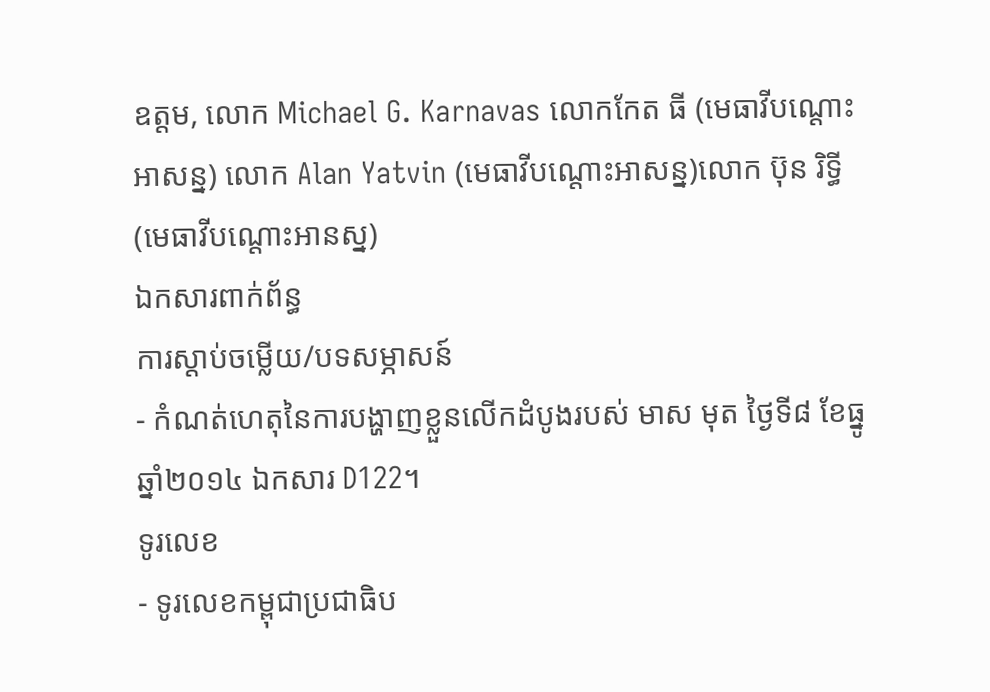ឧត្តម, លោក Michael G. Karnavas លោកកែត ធី (មេធាវីបណ្តោះអាសន្ន) លោក Alan Yatvin (មេធាវីបណ្តោះអាសន្ន)លោក ប៊ុន រិទ្ធី (មេធាវីបណ្តោះអានស្ន)
ឯកសារពាក់ព័ន្ធ
ការស្តាប់ចម្លើយ/បទសម្ភាសន៍
- កំណត់ហេតុនៃការបង្ហាញខ្លួនលើកដំបូងរបស់ មាស មុត ថ្ងៃទី៨ ខែធ្នូ ឆ្នាំ២០១៤ ឯកសារ D122។
ទូរលេខ
- ទូរលេខកម្ពុជាប្រជាធិប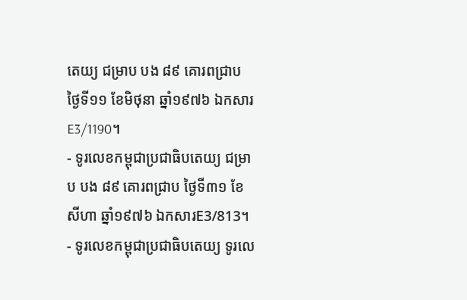តេយ្យ ជម្រាប បង ៨៩ គោរពជ្រាប ថ្ងៃទី១១ ខែមិថុនា ឆ្នាំ១៩៧៦ ឯកសារ E3/1190។
- ទូរលេខកម្ពុជាប្រជាធិបតេយ្យ ជម្រាប បង ៨៩ គោរពជ្រាប ថ្ងៃទី៣១ ខែសីហា ឆ្នាំ១៩៧៦ ឯកសារE3/813។
- ទូរលេខកម្ពុជាប្រជាធិបតេយ្យ ទូរលេ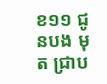ខ១១ ជូនបង មុត ជ្រាប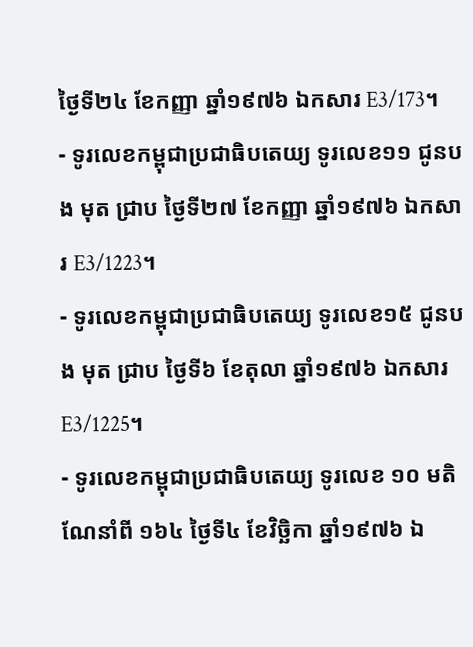ថ្ងៃទី២៤ ខែកញ្ញា ឆ្នាំ១៩៧៦ ឯកសារ E3/173។
- ទូរលេខកម្ពុជាប្រជាធិបតេយ្យ ទូរលេខ១១ ជូនបង មុត ជ្រាប ថ្ងៃទី២៧ ខែកញ្ញា ឆ្នាំ១៩៧៦ ឯកសារ E3/1223។
- ទូរលេខកម្ពុជាប្រជាធិបតេយ្យ ទូរលេខ១៥ ជូនបង មុត ជ្រាប ថ្ងៃទី៦ ខែតុលា ឆ្នាំ១៩៧៦ ឯកសារ E3/1225។
- ទូរលេខកម្ពុជាប្រជាធិបតេយ្យ ទូរលេខ ១០ មតិណែនាំពី ១៦៤ ថ្ងៃទី៤ ខែវិច្ឆិកា ឆ្នាំ១៩៧៦ ឯ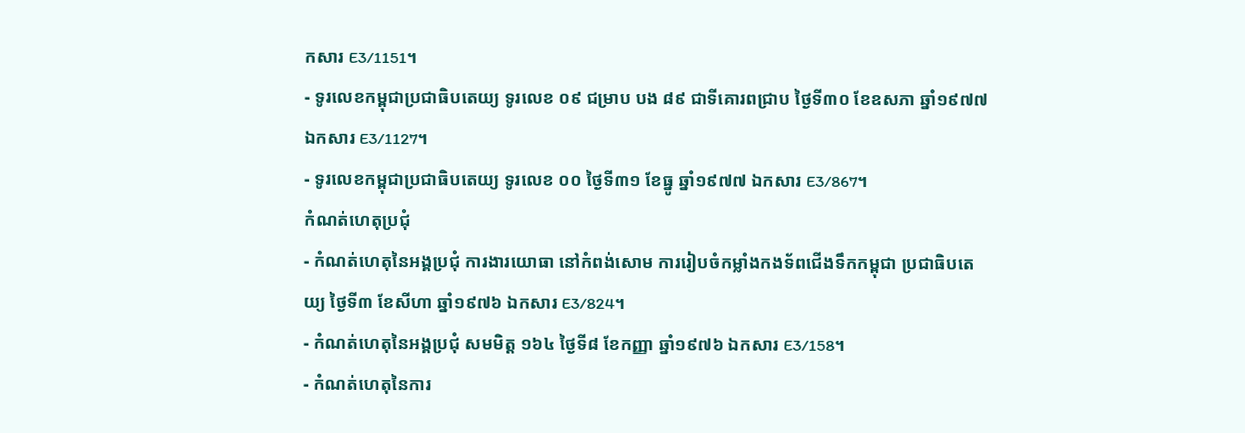កសារ E3/1151។
- ទូរលេខកម្ពុជាប្រជាធិបតេយ្យ ទូរលេខ ០៩ ជម្រាប បង ៨៩ ជាទីគោរពជ្រាប ថ្ងៃទី៣០ ខែឧសភា ឆ្នាំ១៩៧៧ ឯកសារ E3/1127។
- ទូរលេខកម្ពុជាប្រជាធិបតេយ្យ ទូរលេខ ០០ ថ្ងៃទី៣១ ខែធ្នូ ឆ្នាំ១៩៧៧ ឯកសារ E3/867។
កំណត់ហេតុប្រជុំ
- កំណត់ហេតុនៃអង្គប្រជុំ ការងារយោធា នៅកំពង់សោម ការរៀបចំកម្លាំងកងទ័ពជើងទឹកកម្ពុជា ប្រជាធិបតេយ្យ ថ្ងៃទី៣ ខែសីហា ឆ្នាំ១៩៧៦ ឯកសារ E3/824។
- កំណត់ហេតុនៃអង្គប្រជុំ សមមិត្ត ១៦៤ ថ្ងៃទី៨ ខែកញ្ញា ឆ្នាំ១៩៧៦ ឯកសារ E3/158។
- កំណត់ហេតុនៃការ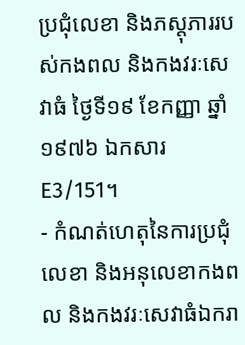ប្រជុំលេខា និងភស្តុភាររបស់កងពល និងកងវរៈសេវាធំ ថ្ងៃទី១៩ ខែកញ្ញា ឆ្នាំ១៩៧៦ ឯកសារ E3/151។
- កំណត់ហេតុនៃការប្រជុំលេខា និងអនុលេខាកងពល និងកងវរៈសេវាធំឯករា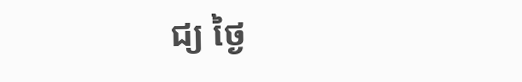ជ្យ ថ្ងៃ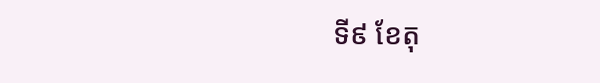ទី៩ ខែតុ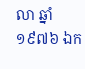លា ឆ្នាំ១៩៧៦ ឯក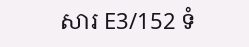សារ E3/152 ទំ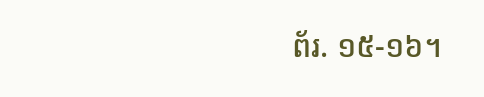ព័រ. ១៥-១៦។